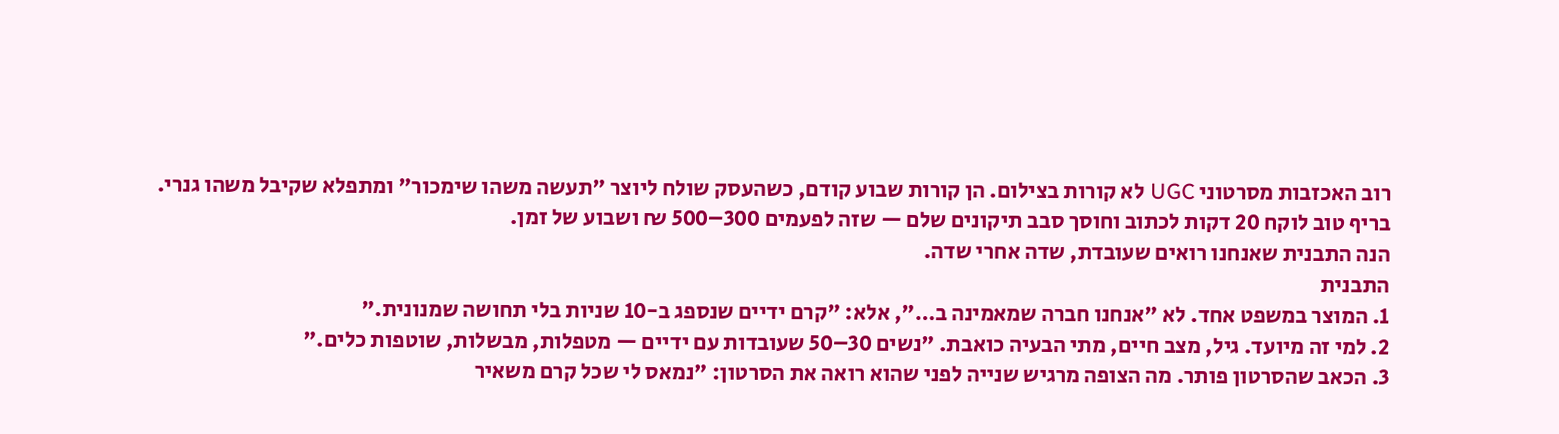רוב האכזבות מסרטוני UGC לא קורות בצילום. הן קורות שבוע קודם, כשהעסק שולח ליוצר "תעשה משהו שימכור" ומתפלא שקיבל משהו גנרי. בריף טוב לוקח 20 דקות לכתוב וחוסך סבב תיקונים שלם — שזה לפעמים 300–500 ₪ ושבוע של זמן.
הנה התבנית שאנחנו רואים שעובדת, שדה אחרי שדה.
התבנית
1. המוצר במשפט אחד. לא "אנחנו חברה שמאמינה ב…", אלא: "קרם ידיים שנספג ב-10 שניות בלי תחושה שמנונית."
2. למי זה מיועד. גיל, מצב חיים, מתי הבעיה כואבת. "נשים 30–50 שעובדות עם ידיים — מטפלות, מבשלות, שוטפות כלים."
3. הכאב שהסרטון פותר. מה הצופה מרגיש שנייה לפני שהוא רואה את הסרטון: "נמאס לי שכל קרם משאיר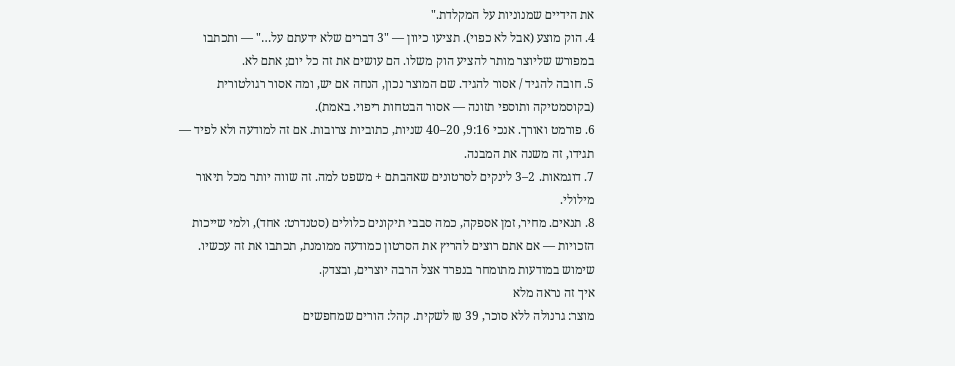את הידיים שמנוניות על המקלדת."
4. הוק מוצע (אבל לא כפוי). תציעו כיוון — "3 דברים שלא ידעתם על…" — ותכתבו במפורש שליוצר מותר להציע הוק משלו. הם עושים את זה כל יום; אתם לא.
5. חובה להגיד / אסור להגיד. שם המוצר נכון, הנחה אם יש, ומה אסור רגולטורית (בקוסמטיקה ותוספי תזונה — אסור הבטחות ריפוי. באמת).
6. פורמט ואורך. אנכי 9:16, 20–40 שניות, כתוביות צרובות. אם זה למודעה ולא לפיד — תגידו, זה משנה את המבנה.
7. דוגמאות. 2–3 לינקים לסרטונים שאהבתם + משפט למה. זה שווה יותר מכל תיאור מילולי.
8. תנאים. מחיר, זמן אספקה, כמה סבבי תיקונים כלולים (סטנדרט: אחד), ולמי שייכות הזכויות — אם אתם רוצים להריץ את הסרטון כמודעה ממומנת, תכתבו את זה עכשיו. שימוש במודעות מתומחר בנפרד אצל הרבה יוצרים, ובצדק.
איך זה נראה מלא
מוצר: גרנולה ללא סוכר, 39 ₪ לשקית. קהל: הורים שמחפשים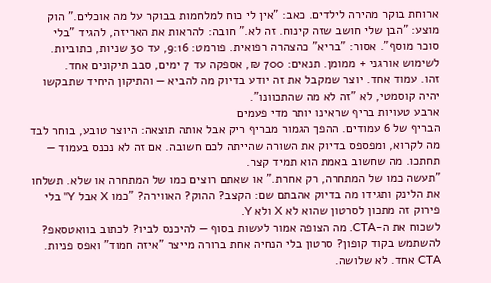ארוחת בוקר מהירה לילדים. כאב: "אין לי כוח למלחמות בבוקר על מה אוכלים." הוק מוצע: "הבן שלי חושב שזה קינוח. זה לא." חובה: להראות את האריזה, להגיד "בלי סוכר מוסף". אסור: "בריא" כהצהרה רפואית. פורמט: 9:16, עד 30 שניות, כתוביות. לשימוש אורגני + ממומן. תנאים: 700 ₪, אספקה עד 7 ימים, סבב תיקונים אחד.
זהו. עמוד אחד. יוצר שמקבל את זה יודע בדיוק מה להביא — והתיקון היחיד שתבקשו יהיה קוסמטי, לא "זה לא מה שהתכוונו".
ארבע טעויות בריף שראינו יותר מדי פעמים
הבריף של 6 עמודים. ההפך הגמור מבריף ריק אבל אותה תוצאה: היוצר טובע, בוחר לבד מה לקרוא, ומפספס בדיוק את השורה שהייתה לכם חשובה. אם זה לא נכנס בעמוד — תחתכו. מה שחשוב באמת הוא תמיד קצר.
"תעשה כמו של המתחרה, רק אחרת." או שאתם רוצים כמו של המתחרה או שלא. תשלחו את הלינק ותגידו מה בדיוק אהבתם שם: הקצב? ההוק? האווירה? "כמו X אבל Y" בלי פירוק זה מתכון לסרטון שהוא לא X ולא Y.
לשכוח את ה-CTA. מה הצופה אמור לעשות בסוף — להיכנס לביו? לכתוב בוואטסאפ? להשתמש בקוד קופון? סרטון בלי הנחיה אחת ברורה מייצר "איזה חמוד" ואפס פניות. CTA אחד. לא שלושה.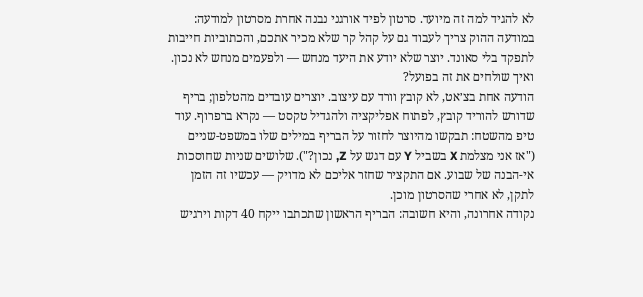לא להגיד למה זה מיועד. סרטון לפיד אורגני נבנה אחרת מסרטון למודעה: במודעה ההוק צריך לעבוד גם על קהל קר שלא מכיר אתכם, והכתוביות חייבות לתפקד בלי סאונד. יוצר שלא יודע את היעד מנחש — ולפעמים מנחש לא נכון.
ואיך שולחים את זה בפועל?
הודעה אחת בצ׳אט, לא קובץ וורד עם עיצוב. יוצרים עובדים מהטלפון; בריף שדורש להוריד קובץ, לפתוח אפליקציה ולהגדיל טקסט — נקרא ברפרוף. עוד טיפ מהשטח: תבקשו מהיוצר לחזור על הבריף במילים שלו במשפט-שניים ("אז אני מצלמת X בשביל Y עם דגש על Z, נכון?"). שלושים שניות שחוסכות אי-הבנה של שבוע. אם התקציר שחזר אליכם לא מדויק — עכשיו זה הזמן לתקן, לא אחרי שהסרטון מוכן.
נקודה אחרונה, והיא חשובה: הבריף הראשון שתכתבו ייקח 40 דקות וירגיש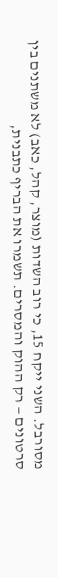מסורבל. השני ייקח 15, כי רוב השדות (מוצר, קהל, כאב) לא משתנים בין סרטונים — רק ההוק והמסרים. תשמרו את הבריף כתבנית,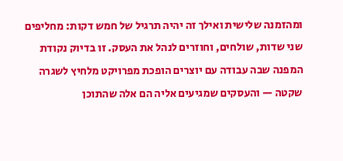ומהזמנה שלישית ואילך זה יהיה תרגיל של חמש דקות: מחליפים שני שדות, שולחים, וחוזרים לנהל את העסק. זו בדיוק נקודת המפנה שבה עבודה עם יוצרים הופכת מפרויקט מלחיץ לשגרה שקטה — והעסקים שמגיעים אליה הם אלה שהתוכן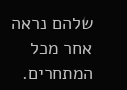שלהם נראה אחר מכל המתחרים.